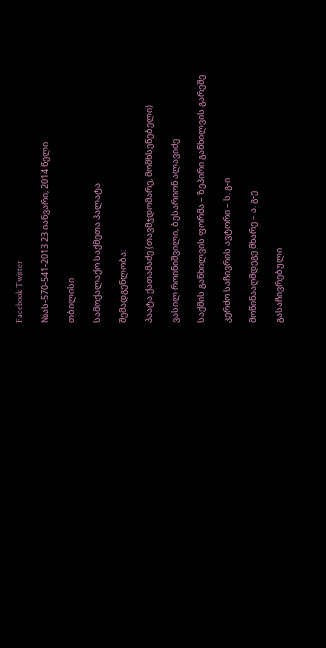Facebook Twitter

№ას-570-541-2013 23 იანვარი, 2014 წელი

თბილისი

სამოქალაქო საქმეთა პალატა

შემადგენლობა:

პაატა ქათამაძე (თავმჯდომარე, მომხსენებელი)

ვასილ როინიშვილი, ბესარიონ ალავიძე

საქმის განხილვის ფორმა – ზეპირი განხილვის გარეშე

კერძო საჩივრის ავტორი – ს. გ-ი

მოწინააღმდეგე მხარე – ა. გ-ე

გასაჩივრებული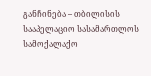განჩინება – თბილისის სააპელაციო სასამართლოს სამოქალაქო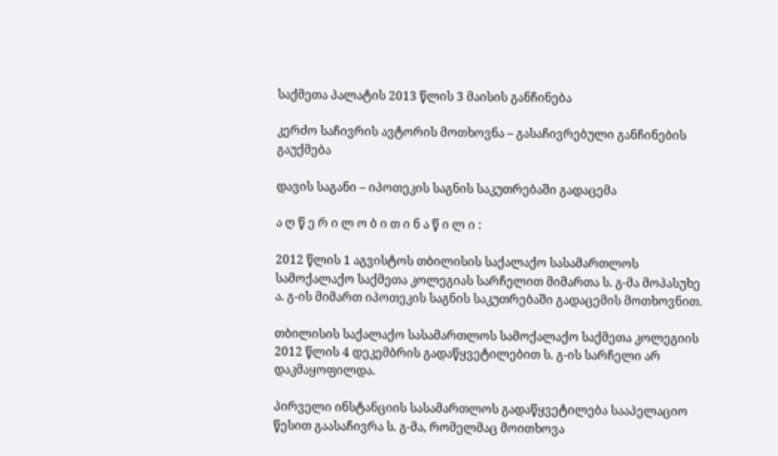საქმეთა პალატის 2013 წლის 3 მაისის განჩინება

კერძო საჩივრის ავტორის მოთხოვნა – გასაჩივრებული განჩინების გაუქმება

დავის საგანი – იპოთეკის საგნის საკუთრებაში გადაცემა

ა ღ წ ე რ ი ლ ო ბ ი თ ი ნ ა წ ი ლ ი :

2012 წლის 1 აგვისტოს თბილისის საქალაქო სასამართლოს სამოქალაქო საქმეთა კოლეგიას სარჩელით მიმართა ს. გ-მა მოპასუხე ა. გ-ის მიმართ იპოთეკის საგნის საკუთრებაში გადაცემის მოთხოვნით.

თბილისის საქალაქო სასამართლოს სამოქალაქო საქმეთა კოლეგიის 2012 წლის 4 დეკემბრის გადაწყვეტილებით ს. გ-ის სარჩელი არ დაკმაყოფილდა.

პირველი ინსტანციის სასამართლოს გადაწყვეტილება სააპელაციო წესით გაასაჩივრა ს. გ-მა, რომელმაც მოითხოვა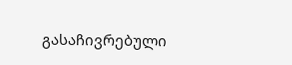გასაჩივრებული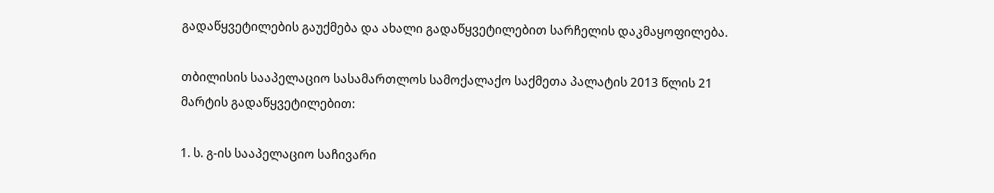გადაწყვეტილების გაუქმება და ახალი გადაწყვეტილებით სარჩელის დაკმაყოფილება.

თბილისის სააპელაციო სასამართლოს სამოქალაქო საქმეთა პალატის 2013 წლის 21 მარტის გადაწყვეტილებით:

1. ს. გ-ის სააპელაციო საჩივარი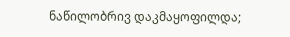ნაწილობრივ დაკმაყოფილდა;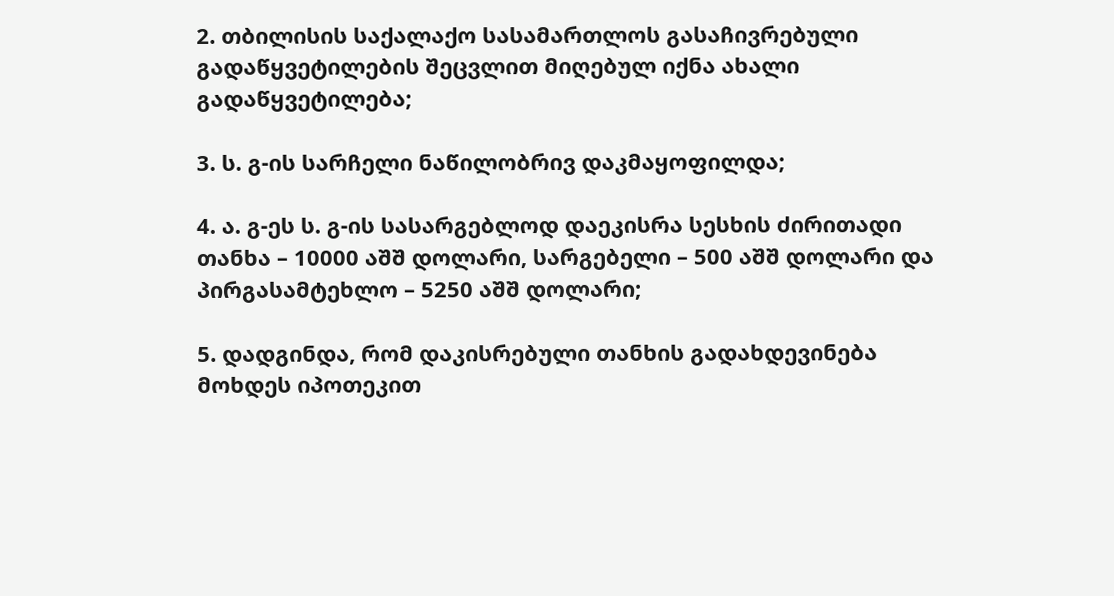2. თბილისის საქალაქო სასამართლოს გასაჩივრებული გადაწყვეტილების შეცვლით მიღებულ იქნა ახალი გადაწყვეტილება;

3. ს. გ-ის სარჩელი ნაწილობრივ დაკმაყოფილდა;

4. ა. გ-ეს ს. გ-ის სასარგებლოდ დაეკისრა სესხის ძირითადი თანხა – 10000 აშშ დოლარი, სარგებელი – 500 აშშ დოლარი და პირგასამტეხლო – 5250 აშშ დოლარი;

5. დადგინდა, რომ დაკისრებული თანხის გადახდევინება მოხდეს იპოთეკით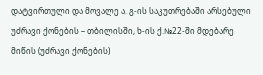დატვირთული და მოვალე ა. გ-ის საკუთრებაში არსებული უძრავი ქონების – თბილისში, ხ-ის ქ.№22-ში მდებარე მიწის (უძრავი ქონების)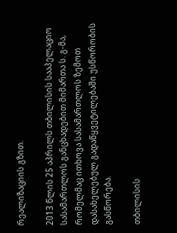რეალიზაციის გზით.

2013 წლის 25 აპრილს თბილისის სააპელაციო სასამართლოს განცხადებით მიმართა ს. გ-მა, რომელმაც ითხოვა სასამართლოს ზემოთ დასახელებულ გადაწყვეტილებაში უსწორობის გასწორება.

თბილისის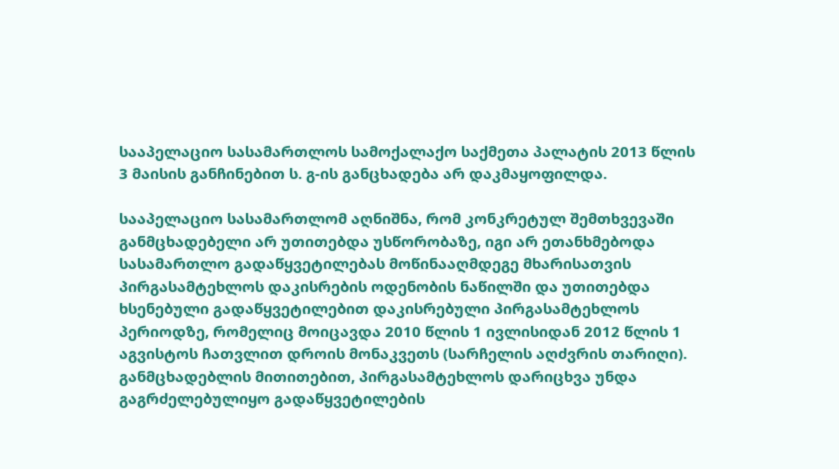სააპელაციო სასამართლოს სამოქალაქო საქმეთა პალატის 2013 წლის 3 მაისის განჩინებით ს. გ-ის განცხადება არ დაკმაყოფილდა.

სააპელაციო სასამართლომ აღნიშნა, რომ კონკრეტულ შემთხვევაში განმცხადებელი არ უთითებდა უსწორობაზე, იგი არ ეთანხმებოდა სასამართლო გადაწყვეტილებას მოწინააღმდეგე მხარისათვის პირგასამტეხლოს დაკისრების ოდენობის ნაწილში და უთითებდა ხსენებული გადაწყვეტილებით დაკისრებული პირგასამტეხლოს პერიოდზე, რომელიც მოიცავდა 2010 წლის 1 ივლისიდან 2012 წლის 1 აგვისტოს ჩათვლით დროის მონაკვეთს (სარჩელის აღძვრის თარიღი). განმცხადებლის მითითებით, პირგასამტეხლოს დარიცხვა უნდა გაგრძელებულიყო გადაწყვეტილების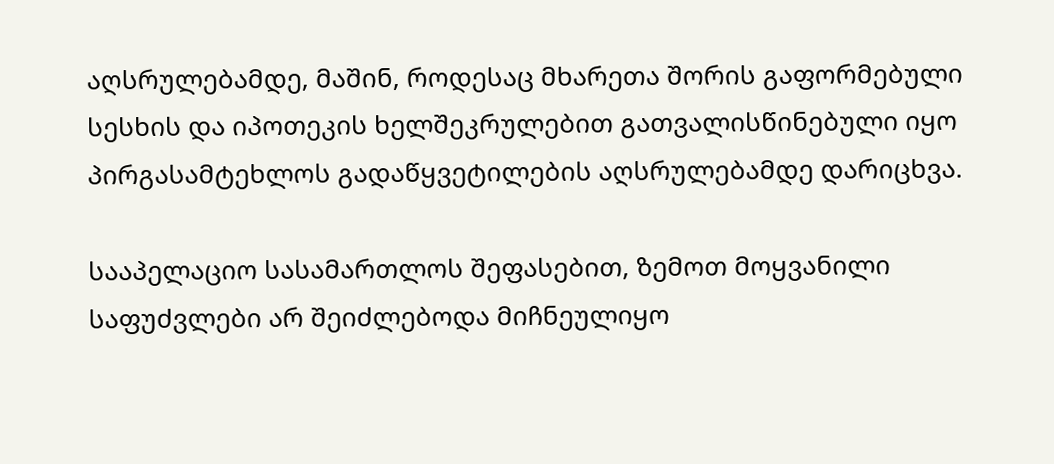აღსრულებამდე, მაშინ, როდესაც მხარეთა შორის გაფორმებული სესხის და იპოთეკის ხელშეკრულებით გათვალისწინებული იყო პირგასამტეხლოს გადაწყვეტილების აღსრულებამდე დარიცხვა.

სააპელაციო სასამართლოს შეფასებით, ზემოთ მოყვანილი საფუძვლები არ შეიძლებოდა მიჩნეულიყო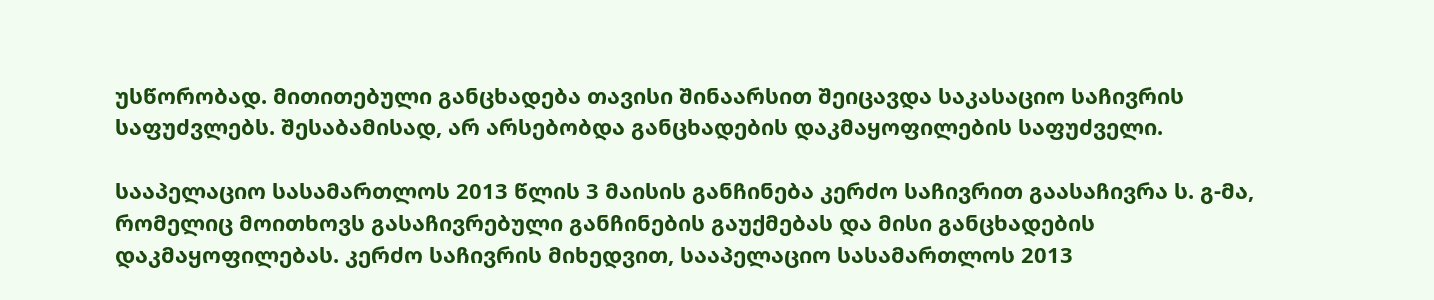უსწორობად. მითითებული განცხადება თავისი შინაარსით შეიცავდა საკასაციო საჩივრის საფუძვლებს. შესაბამისად, არ არსებობდა განცხადების დაკმაყოფილების საფუძველი.

სააპელაციო სასამართლოს 2013 წლის 3 მაისის განჩინება კერძო საჩივრით გაასაჩივრა ს. გ-მა, რომელიც მოითხოვს გასაჩივრებული განჩინების გაუქმებას და მისი განცხადების დაკმაყოფილებას. კერძო საჩივრის მიხედვით, სააპელაციო სასამართლოს 2013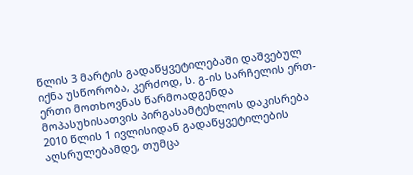წლის 3 მარტის გადაწყვეტილებაში დაშვებულ იქნა უსწორობა, კერძოდ, ს. გ-ის სარჩელის ერთ-ერთი მოთხოვნას წარმოადგენდა მოპასუხისათვის პირგასამტეხლოს დაკისრება 2010 წლის 1 ივლისიდან გადაწყვეტილების აღსრულებამდე, თუმცა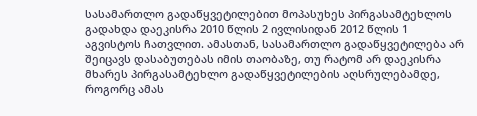სასამართლო გადაწყვეტილებით მოპასუხეს პირგასამტეხლოს გადახდა დაეკისრა 2010 წლის 2 ივლისიდან 2012 წლის 1 აგვისტოს ჩათვლით. ამასთან, სასამართლო გადაწყვეტილება არ შეიცავს დასაბუთებას იმის თაობაზე, თუ რატომ არ დაეკისრა მხარეს პირგასამტეხლო გადაწყვეტილების აღსრულებამდე, როგორც ამას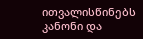ითვალისწინებს კანონი და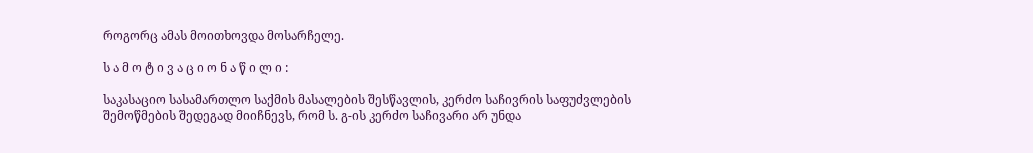როგორც ამას მოითხოვდა მოსარჩელე.

ს ა მ ო ტ ი ვ ა ც ი ო ნ ა წ ი ლ ი :

საკასაციო სასამართლო საქმის მასალების შესწავლის, კერძო საჩივრის საფუძვლების შემოწმების შედეგად მიიჩნევს, რომ ს. გ-ის კერძო საჩივარი არ უნდა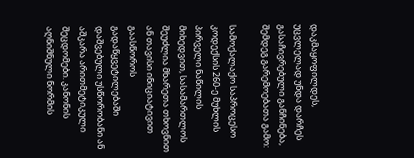დაკმაყოფილდეს, უცვლელად უნდა დარჩეს გასაჩივრებული განჩინება, შემდეგ გარემოებათა გამო:

სამოქალაქო საპროცესო კოდექსის 260-ე მუხლის პირველი ნაწილის მიხედვით, სასამართლოს შეუძლია მხარეთა თხოვნით ან თავისი ინიციატივით გაასწოროს გადაწყვეტილებაში დაშვებული უსწორობანი ან აშკარა არითმეტიკული შეცდომები. კანონის აღნიშნული ნორმის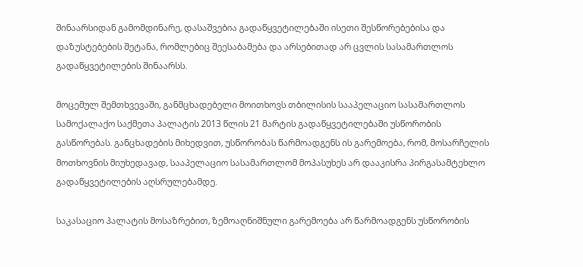შინაარსიდან გამომდინარე, დასაშვებია გადაწყვეტილებაში ისეთი შესწორებებისა და დაზუსტებების შეტანა, რომლებიც შეესაბამება და არსებითად არ ცვლის სასამართლოს გადაწყვეტილების შინაარსს.

მოცემულ შემთხვევაში, განმცხადებელი მოითხოვს თბილისის სააპელაციო სასამართლოს სამოქალაქო საქმეთა პალატის 2013 წლის 21 მარტის გადაწყვეტილებაში უსწორობის გასწორებას. განცხადების მიხედვით, უსწორობას წარმოადგენს ის გარემოება, რომ, მოსარჩელის მოთხოვნის მიუხედავად, სააპელაციო სასამართლომ მოპასუხეს არ დააკისრა პირგასამტეხლო გადაწყვეტილების აღსრულებამდე.

საკასაციო პალატის მოსაზრებით, ზემოაღნიშნული გარემოება არ წარმოადგენს უსწორობის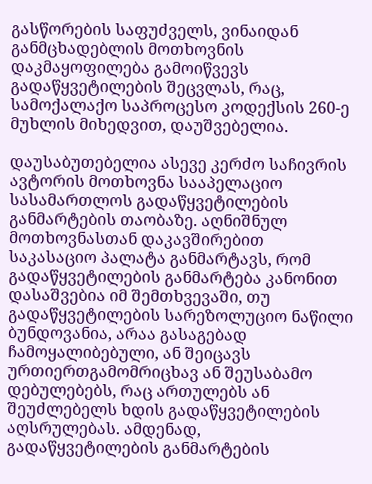გასწორების საფუძველს, ვინაიდან განმცხადებლის მოთხოვნის დაკმაყოფილება გამოიწვევს გადაწყვეტილების შეცვლას, რაც, სამოქალაქო საპროცესო კოდექსის 260-ე მუხლის მიხედვით, დაუშვებელია.

დაუსაბუთებელია ასევე კერძო საჩივრის ავტორის მოთხოვნა სააპელაციო სასამართლოს გადაწყვეტილების განმარტების თაობაზე. აღნიშნულ მოთხოვნასთან დაკავშირებით საკასაციო პალატა განმარტავს, რომ გადაწყვეტილების განმარტება კანონით დასაშვებია იმ შემთხვევაში, თუ გადაწყვეტილების სარეზოლუციო ნაწილი ბუნდოვანია, არაა გასაგებად ჩამოყალიბებული, ან შეიცავს ურთიერთგამომრიცხავ ან შეუსაბამო დებულებებს, რაც ართულებს ან შეუძლებელს ხდის გადაწყვეტილების აღსრულებას. ამდენად, გადაწყვეტილების განმარტების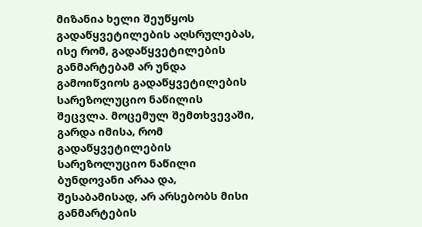მიზანია ხელი შეუწყოს გადაწყვეტილების აღსრულებას, ისე რომ, გადაწყვეტილების განმარტებამ არ უნდა გამოიწვიოს გადაწყვეტილების სარეზოლუციო ნაწილის შეცვლა. მოცემულ შემთხვევაში, გარდა იმისა, რომ გადაწყვეტილების სარეზოლუციო ნაწილი ბუნდოვანი არაა და, შესაბამისად, არ არსებობს მისი განმარტების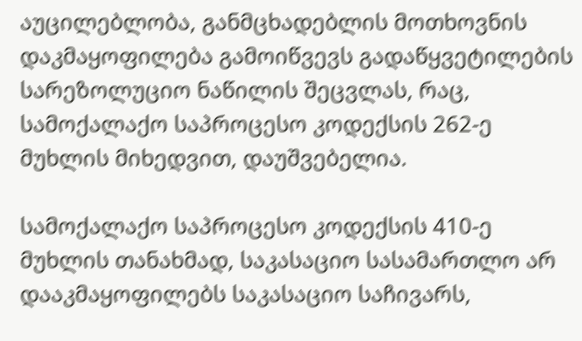აუცილებლობა, განმცხადებლის მოთხოვნის დაკმაყოფილება გამოიწვევს გადაწყვეტილების სარეზოლუციო ნაწილის შეცვლას, რაც, სამოქალაქო საპროცესო კოდექსის 262-ე მუხლის მიხედვით, დაუშვებელია.

სამოქალაქო საპროცესო კოდექსის 410-ე მუხლის თანახმად, საკასაციო სასამართლო არ დააკმაყოფილებს საკასაციო საჩივარს,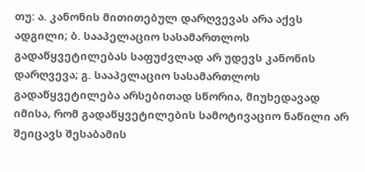თუ: ა. კანონის მითითებულ დარღვევას არა აქვს ადგილი; ბ. სააპელაციო სასამართლოს გადაწყვეტილებას საფუძვლად არ უდევს კანონის დარღვევა; გ. სააპელაციო სასამართლოს გადაწყვეტილება არსებითად სწორია, მიუხედავად იმისა, რომ გადაწყვეტილების სამოტივაციო ნაწილი არ შეიცავს შესაბამის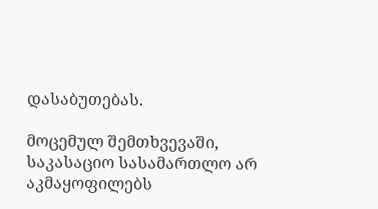დასაბუთებას.

მოცემულ შემთხვევაში, საკასაციო სასამართლო არ აკმაყოფილებს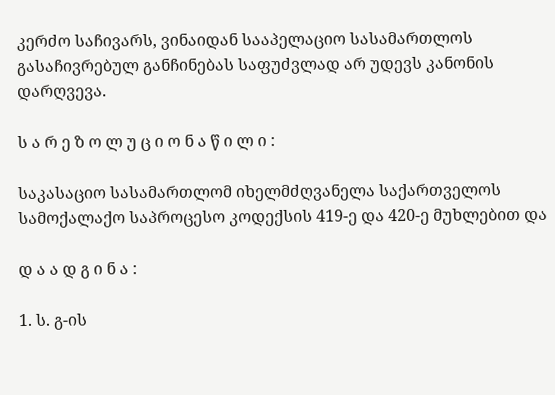კერძო საჩივარს, ვინაიდან სააპელაციო სასამართლოს გასაჩივრებულ განჩინებას საფუძვლად არ უდევს კანონის დარღვევა.

ს ა რ ე ზ ო ლ უ ც ი ო ნ ა წ ი ლ ი :

საკასაციო სასამართლომ იხელმძღვანელა საქართველოს სამოქალაქო საპროცესო კოდექსის 419-ე და 420-ე მუხლებით და

დ ა ა დ გ ი ნ ა :

1. ს. გ-ის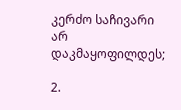კერძო საჩივარი არ დაკმაყოფილდეს;

2.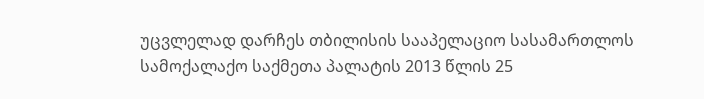უცვლელად დარჩეს თბილისის სააპელაციო სასამართლოს სამოქალაქო საქმეთა პალატის 2013 წლის 25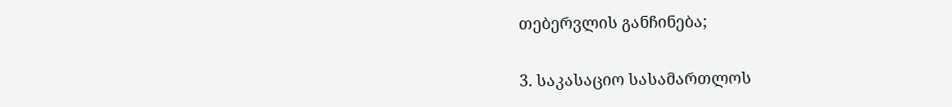თებერვლის განჩინება;

3. საკასაციო სასამართლოს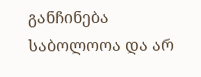განჩინება საბოლოოა და არ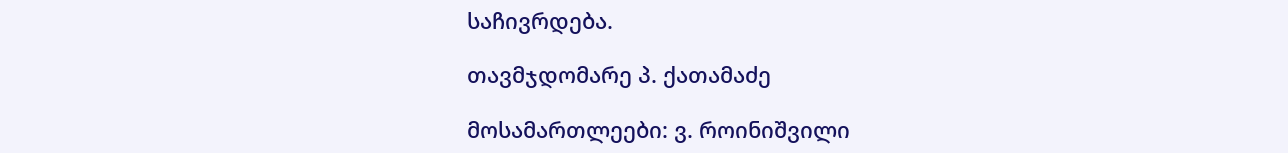საჩივრდება.

თავმჯდომარე პ. ქათამაძე

მოსამართლეები: ვ. როინიშვილი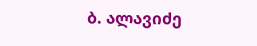ბ. ალავიძე